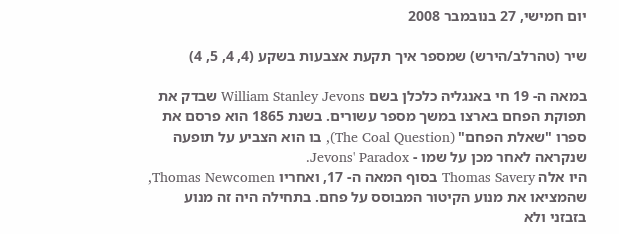יום חמישי, 27 בנובמבר 2008

שיר (טהרלב/הירש) שמספר איך תקעת אצבעות בשקע (4, 4, 5, 4)

במאה ה- 19 חי באנגליה כלכלן בשם William Stanley Jevons שבדק את תפוקת הפחם בארצו במשך מספר עשורים. בשנת 1865 הוא פרסם את ספרו "שאלת הפחם" (The Coal Question), בו הוא הצביע על תופעה שנקראה לאחר מכן על שמו - Jevons' Paradox.
היו אלה Thomas Savery בסוף המאה ה- 17, ואחריו Thomas Newcomen, שהמציאו את מנוע הקיטור המבוסס על פחם. בתחילה היה זה מנוע בזבזני ולא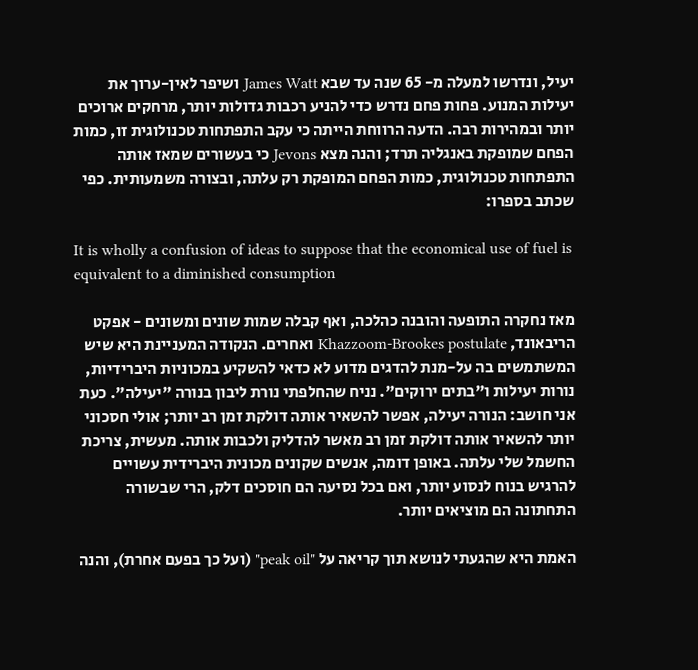יעיל, ונדרשו למעלה מ- 65 שנה עד שבא James Watt ושיפר לאין-ערוך את יעילות המנוע. פחות פחם נדרש כדי להניע רכבות גדולות יותר, מרחקים ארוכים יותר ובמהירות רבה. הדעה הרווחת הייתה כי עקב התפתחות טכנולוגית זו, כמות הפחם שמופקת באנגליה תרד; והנה מצא Jevons כי בעשורים שמאז אותה התפתחות טכנולוגית, כמות הפחם המופקת רק עלתה, ובצורה משמעותית. כפי שכתב בספרו:

It is wholly a confusion of ideas to suppose that the economical use of fuel is equivalent to a diminished consumption

מאז נחקרה התופעה והובנה כהלכה, ואף קבלה שמות שונים ומשונים - אפקט הריבאונד, Khazzoom-Brookes postulate ואחרים. הנקודה המעניינת היא שיש המשתמשים בה על-מנת להדגים מדוע לא כדאי להשקיע במכוניות היברידיות, נורות יעילות ו"בתים ירוקים". נניח שהחלפתי נורת ליבון בנורה "יעילה". כעת אני חושב: הנורה יעילה, אפשר להשאיר אותה דולקת זמן רב יותר; אולי חסכוני יותר להשאיר אותה דולקת זמן רב מאשר להדליק ולכבות אותה. מעשית, צריכת החשמל שלי עלתה. באופן דומה, אנשים שקונים מכונית היברידית עשויים להרגיש בנוח לנסוע יותר, ואם בכל נסיעה הם חוסכים דלק, הרי שבשורה התחתונה הם מוציאים יותר.

האמת היא שהגעתי לנושא תוך קריאה על "peak oil" (ועל כך בפעם אחרת), והנה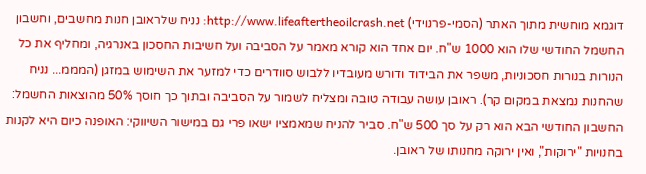דוגמא מוחשית מתוך האתר (הסמי-פרנוידי) http://www.lifeaftertheoilcrash.net: נניח שלראובן חנות מחשבים, וחשבון החשמל החודשי שלו הוא 1000 ש"ח. יום אחד הוא קורא מאמר על הסביבה ועל חשיבות החסכון באנרגיה, ומחליף את כל הנורות בנורות חסכוניות, משפר את הבידוד ודורש מעובדיו ללבוש סוודרים כדי למזער את השימוש במזגן (המממ... נניח שהחנות נמצאת במקום קר). ראובן עושה עבודה טובה ומצליח לשמור על הסביבה ובתוך כך חוסך 50% מהוצאות החשמל: החשבון החודשי הבא הוא רק על סך 500 ש"ח. סביר להניח שמאמציו ישאו פרי גם במישור השיווקי: האופנה כיום היא לקנות בחנויות "ירוקות", ואין ירוקה מחנותו של ראובן.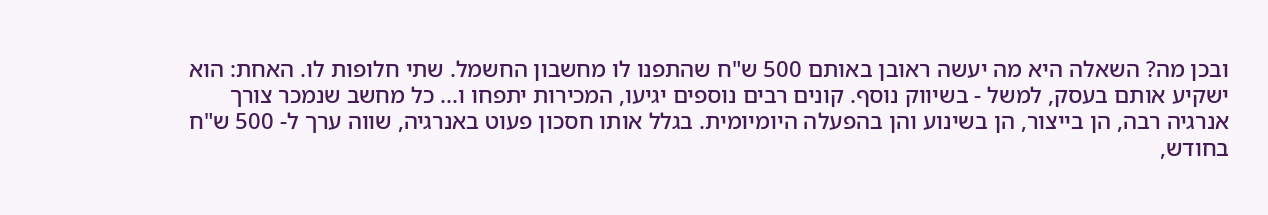ובכן מה? השאלה היא מה יעשה ראובן באותם 500 ש"ח שהתפנו לו מחשבון החשמל. שתי חלופות לו. האחת: הוא ישקיע אותם בעסק, למשל - בשיווק נוסף. קונים רבים נוספים יגיעו, המכירות יתפחו ו... כל מחשב שנמכר צורך אנרגיה רבה, הן בייצור, הן בשינוע והן בהפעלה היומיומית. בגלל אותו חסכון פעוט באנרגיה, שווה ערך ל- 500 ש"ח בחודש,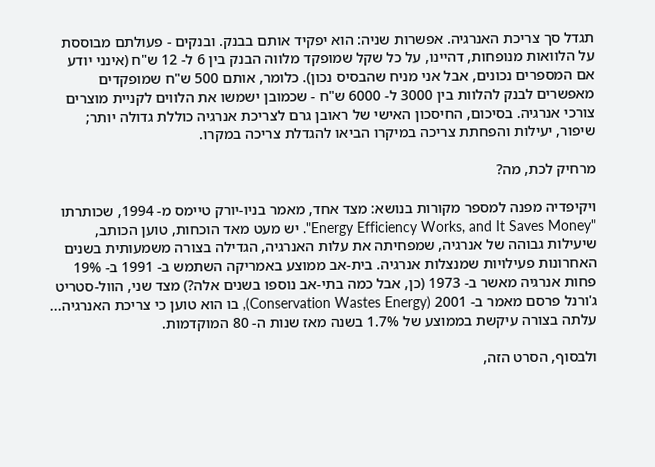תגדל סך צריכת האנרגיה. אפשרות שניה: הוא יפקיד אותם בבנק. ובנקים - פעולתם מבוססת על הלוואות מנופחות, דהיינו, על כל שקל שמופקד מלווה הבנק בין 6 ל- 12 ש"ח (אינני יודע אם המספרים נכונים, אבל אני מניח שהבסיס נכון). כלומר, אותם 500 ש"ח שמופקדים מאפשרים לבנק להלוות בין 3000 ל- 6000 ש"ח - שכמובן ישמשו את הלווים לקניית מוצרים צורכי אנרגיה. בסיכום, החיסכון האישי של ראובן גרם לצריכת אנרגיה כוללת גדולה יותר; שיפור, יעילות והפחתת צריכה במיקרו הביאו להגדלת צריכה במקרו.

מרחיק לכת, מה?

ויקיפדיה מפנה למספר מקורות בנושא: מצד אחד, מאמר בניו-יורק טיימס מ- 1994, שכותרתו "Energy Efficiency Works, and It Saves Money". יש מעט מאד הוכחות, טוען הכותב, שיעילות גבוהה של אנרגיה, שמפחיתה את עלות האנרגיה, הגדילה בצורה משמעותית בשנים האחרונות פעילויות שמנצלות אנרגיה. בית-אב ממוצע באמריקה השתמש ב- 1991 ב- 19% פחות אנרגיה מאשר ב- 1973 (כן, אבל כמה בתי-אב נוספו בשנים אלה?) מצד שני, הוול-סטריט ג'ורנל פרסם מאמר ב- 2001 (Conservation Wastes Energy), בו הוא טוען כי צריכת האנרגיה... עלתה בצורה עיקשת בממוצע של 1.7% בשנה מאז שנות ה- 80 המוקדמות.

ולבסוף, הסרט הזה,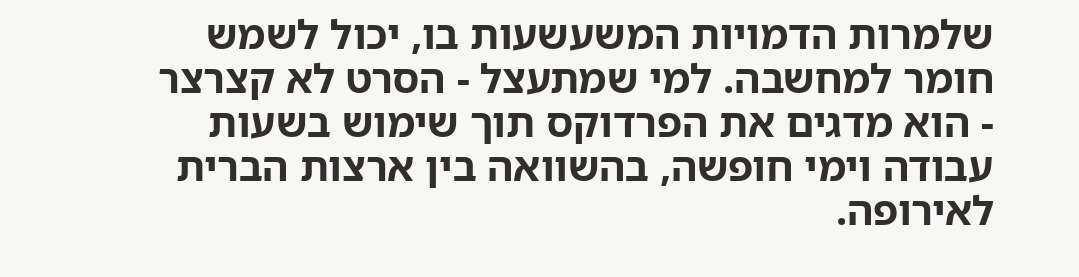שלמרות הדמויות המשעשעות בו, יכול לשמש חומר למחשבה. למי שמתעצל - הסרט לא קצרצר - הוא מדגים את הפרדוקס תוך שימוש בשעות עבודה וימי חופשה, בהשוואה בין ארצות הברית לאירופה.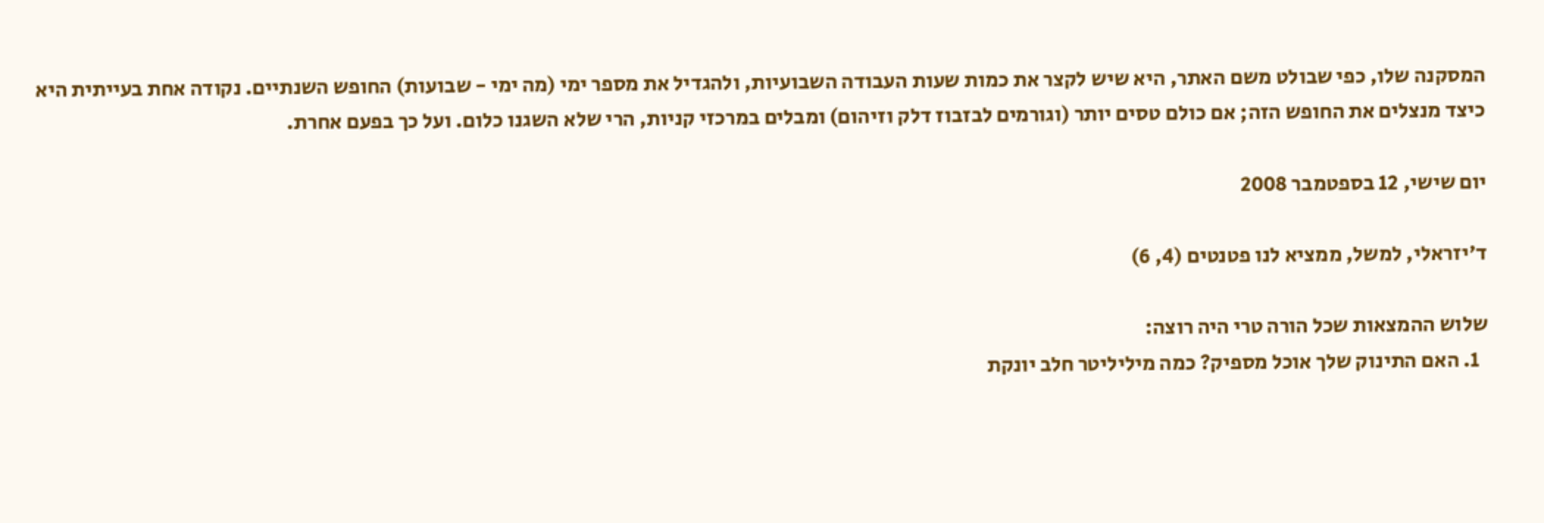המסקנה שלו, כפי שבולט משם האתר, היא שיש לקצר את כמות שעות העבודה השבועיות, ולהגדיל את מספר ימי (מה ימי - שבועות) החופש השנתיים. נקודה אחת בעייתית היא כיצד מנצלים את החופש הזה; אם כולם טסים יותר (וגורמים לבזבוז דלק וזיהום) ומבלים במרכזי קניות, הרי שלא השגנו כלום. ועל כך בפעם אחרת.

יום שישי, 12 בספטמבר 2008

ד'יזראלי, למשל, ממציא לנו פטנטים (4, 6)

שלוש ההמצאות שכל הורה טרי היה רוצה:
  1. האם התינוק שלך אוכל מספיק? כמה מיליליטר חלב יונקת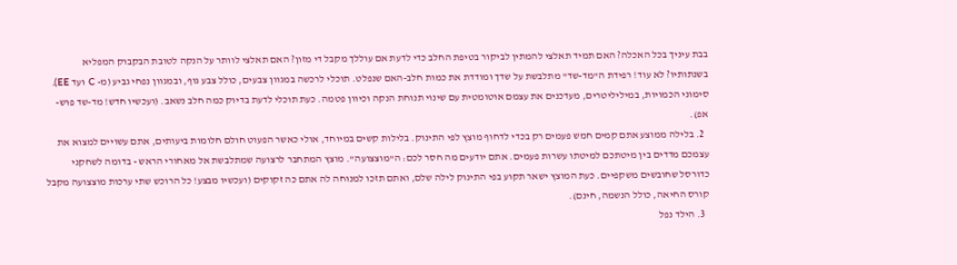בבת עיניך בכל האכלה? האם תמיד תאלצי להמתין לביקור בטיפת החלב כדי לדעת אם עוללך מקבל די מזון? האם תאלצי לוותר על הנקה לטובת הבקבוק המפליא בשנתותיו? לא עוד! רפידת ה"מד-שד" מתלבשת על שדך ומודדת את כמות חלב-האם שנפלט. תוכלי לרכשה במגוון צבעים, כולל צבע גוף, ובמגוון נפחי גביע (מ- C ועד EE). סימוני הכמויות, במיליליטרים, מעדכנים את עצמם אוטומטית עם שינוי תנוחת הנקה וכיוון פטמה. כעת תוכלי לדעת בדיוק כמה חלב נשאב. (ועכשיו חדש! מד-שד פוש-אפ).
  2. בלילה ממוצע אתם קמים חמש פעמים רק בכדי לדחוף מוצץ לפי התינוק. בלילות קשים במיוחד, אולי כאשר הפעוט חולם חלומות ביעותים, אתם עשויים למצוא את עצמכם מדדים בין מיטתכם למיטתו עשרות פעמים. אתם יודעים מה חסר לכם: ה"מוצצועה". מוצץ המתחבר לרצועה שמתלבשת אל מאחורי הראש - בדומה לשחקני כדורסל שחובשים משקפיים. כעת המוצץ ישאר תקוע בפי התינוק לילה שלם, ואתם תזכו למנוחה לה אתם כה זקוקים (ועכשיו מבצע! כל הרוכש שתי ערכות מוצצועה מקבל קורס החיאה, כולל הנשמה, חינם).
  3. הילד נפל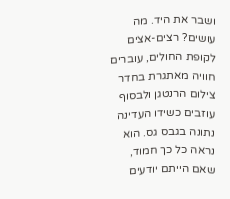ושבר את היד. מה עושים? רצים-אצים לקופת החולים, עוברים חוויה מאתגרת בחדר צילום הרנטגן ולבסוף עוזבים כשידו העדינה נתונה בגבס גס. הוא נראה כל כך חמוד, שאם הייתם יודעים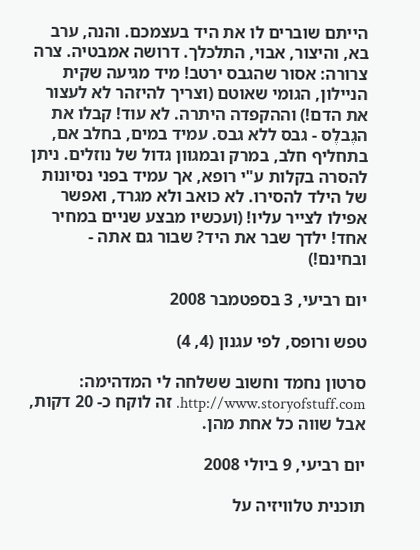הייתם שוברים לו את היד בעצמכם. והנה, ערב בא, והיצור, אבוי, התלכלך. דרושה אמבטיה. צרה צרורה: אסור שהגבס ירטב! מיד מגיעה שקית הניילון, הגומי שאוטם (וצריך להיזהר לא לעצור את הדם!) וההקפדה היתרה. לא עוד! קבלו את הגֶבלֶס - גבס ללא גבס. עמיד במים, בחלב אם, בתחליף חלב, במרק ובמגוון גדול של נוזלים. ניתן להסרה בקלות ע"י רופא, אך עמיד בפני נסיונות של הילד להסירו. לא כואב ולא מגרד, ואפשר אפילו לצייר עליו! (ועכשיו מבצע שניים במחיר אחד! ילדך שבר את היד? שבור גם אתה - ובחינם!)

יום רביעי, 3 בספטמבר 2008

טפש ורופס, לפי עגנון (4, 4)

סרטון נחמד וחשוב ששלחה לי המדהימה: http://www.storyofstuff.com. זה לוקח כ- 20 דקות, אבל שווה כל אחת מהן.

יום רביעי, 9 ביולי 2008

תוכנית טלוויזיה על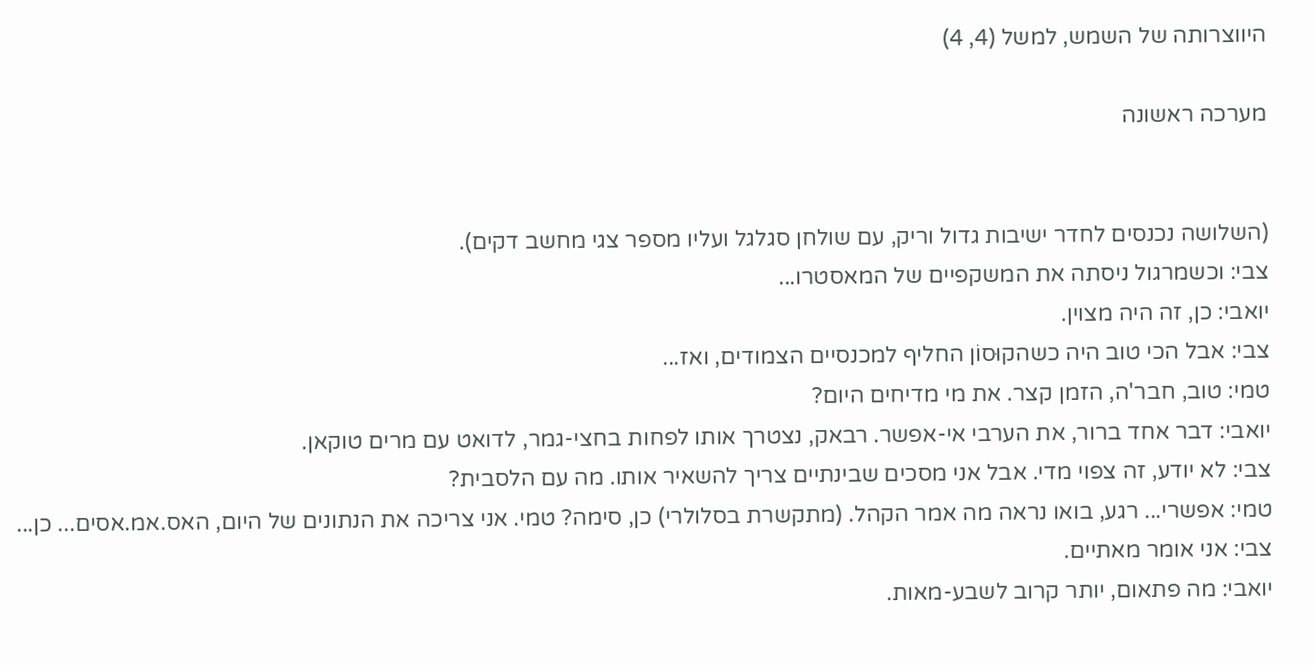היווצרותה של השמש, למשל (4, 4)

מערכה ראשונה


(השלושה נכנסים לחדר ישיבות גדול וריק, עם שולחן סגלגל ועליו מספר צגי מחשב דקים).
צבי: וכשמרגול ניסתה את המשקפיים של המאסטרו...
יואבי: כן, זה היה מצוין.
צבי: אבל הכי טוב היה כשהקוּסוֹן החליף למכנסיים הצמודים, ואז...
טמי: טוב, חבר'ה, הזמן קצר. את מי מדיחים היום?
יואבי: דבר אחד ברור, את הערבי אי-אפשר. רבאק, נצטרך אותו לפחות בחצי-גמר, לדואט עם מרים טוקאן.
צבי: לא יודע, זה צפוי מדי. אבל אני מסכים שבינתיים צריך להשאיר אותו. מה עם הלסבית?
טמי: אפשרי... רגע, בואו נראה מה אמר הקהל. (מתקשרת בסלולרי) כן, סימה? טמי. אני צריכה את הנתונים של היום, האס.אמ.אסים... כן...
צבי: אני אומר מאתיים.
יואבי: מה פתאום, יותר קרוב לשבע-מאות.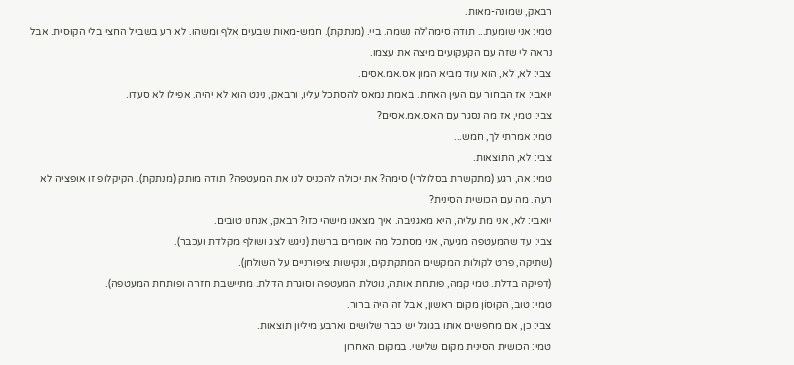רבאק, שמונה-מאות.
טמי: אני שומעת... תודה סימה'לה נשמה. ביי. (מנתקת). חמש-מאות שבעים אלף ומשהו. לא רע בשביל החצי בלי הקוּסית. אבל נראה לי שזה עם הקעקועים מיצה את עצמו.
צבי: לא, לא, הוא עוד מביא המון אס.אמ.אסים.
יואבי: אז הבחור עם העין האחת. באמת נמאס להסתכל עליו, ורבאק, נינט הוא לא יהיה. אפילו לא סעדו.
צבי: טמי, אז מה נסגר עם האס.אמ.אסים?
טמי: אמרתי לך, חמש...
צבי: לא, התוצאות.
טמי: אה, רגע (מתקשרת בסלולרי) סימה? את יכולה להכניס לנו את המעטפה? תודה מותק (מנתקת). הקיקלופ זו אופציה לא רעה. מה עם הכושית הסינית?
יואבי: לא, אני מת עליה, היא מאגניבה. איך מצאנו מישהי כזו? רבאק, אנחנו טובים.
צבי: עד שהמעטפה מגיעה, אני מסתכל מה אומרים ברשת (ניגש לצג ושולף מקלדת ועכבר).
(שתיקה, פרט לקולות המקשים המתקתקים, ונקישות ציפורניים על השולחן).
(דפיקה בדלת. טמי קמה, פותחת אותה, נוטלת המעטפה וסוגרת הדלת. מתיישבת חזרה ופותחת המעטפה).
טמי: טוב, הקוּסוֹן מקום ראשון, אבל זה היה ברור.
צבי: כן, אם מחפשים אותו בגוגל יש כבר שלושים וארבע מיליון תוצאות.
טמי: הכושית הסינית מקום שלישי. במקום האחרון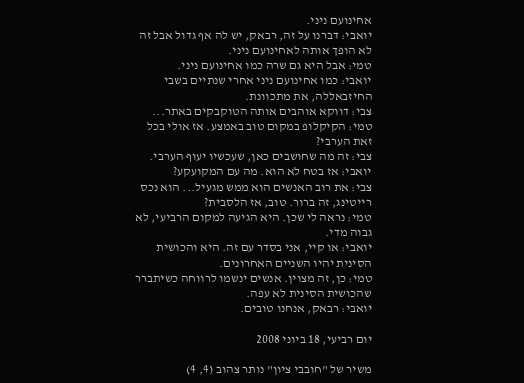אחינועם ניני.
יואבי: דברנו על זה, רבאק, יש לה אף גדול אבל זה לא הופך אותה לאחינועם ניני.
טמי: אבל היא גם שרה כמו אחינועם ניני.
יואבי: כמו אחינועם ניני אחרי שנתיים בשבי החיזבאללה, את מתכוונת.
צבי: דווקא אוהבים אותה הטוקבקים באתר...
טמי: הקיקלופ במקום טוב באמצע. אז אולי בכל זאת הערבי?
צבי: זה מה שחושבים כאן, שעכשיו יעוף הערבי.
יואבי: אז בטח לא הוא. מה עם המקועקע?
צבי: את רוב האנשים הוא ממש מגעיל... הוא נכס רייטינג, זה ברור. טוב, אז הלסבית?
טמי: נראה לי שכן. היא הגיעה למקום הרביעי, לא גבוה מדי.
יואבי: או קיי, אני בסדר עם זה. היא והכושית הסינית יהיו השניים האחרונים.
טמי: כן, זה מצוין. אנשים ינשמו לרווחה כשיתברר שהכושית הסינית לא עפה.
יואבי: רבאק, אנחנו טובים.

יום רביעי, 18 ביוני 2008

משיר של "חובבי ציון" נותר צהוב (4, 4)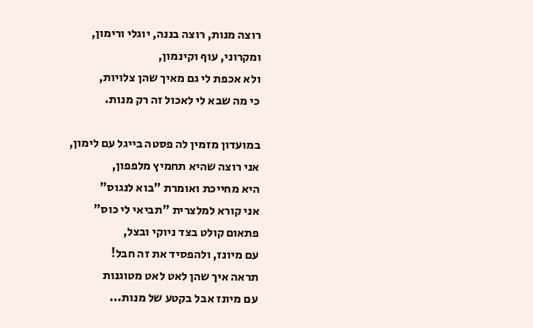רוצה מנות, רוצה בננה, יוגלי ורימון,
ומקרוני, עוף וקינמון,
ולא אכפת לי גם מאיך שהן צלויות,
כי מה שבא לי לאכול זה רק מנות.

במועדון מזמין לה פסטה בייגל עם לימון,
אני רוצה שהיא תחמיץ מלפפון,
היא מחייכת ואומרת "בוא לנגוס"
אני קורא למלצרית "תביאי לי כוס"
פתאום קולט בצד ניוקי ובצל,
עם מיונז, ולהפסיד את זה חבל!
תראה איך שהן לאט לאט מטוגנות
עם מיונז אבל בקטע של מנות...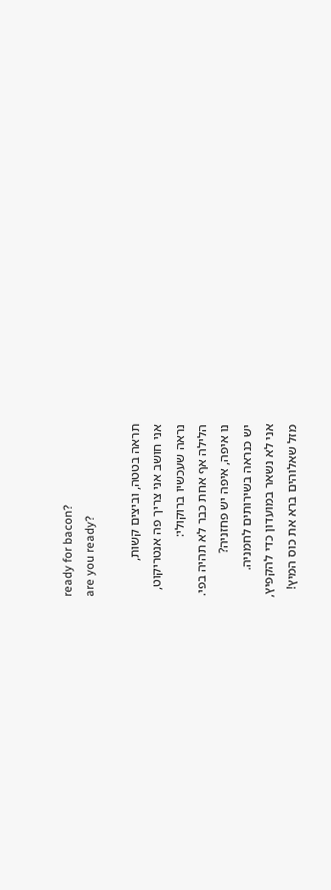ready for bacon?
are you ready?

תראה בטטה, וביצים קשות,
אני חושב אני צריך פה אנטריקוט,
נראה שעכשיו ברוקולי:
הלילה אף אחת כבר לא תהיה בפי.
נו איפה, איפה יש פחזניה?
יש כנראה בשירותים לחמניה.
אני לא נשאר במועדון כדי להקפיץ,
מזל שאלוהים ברא את כוס המיץ!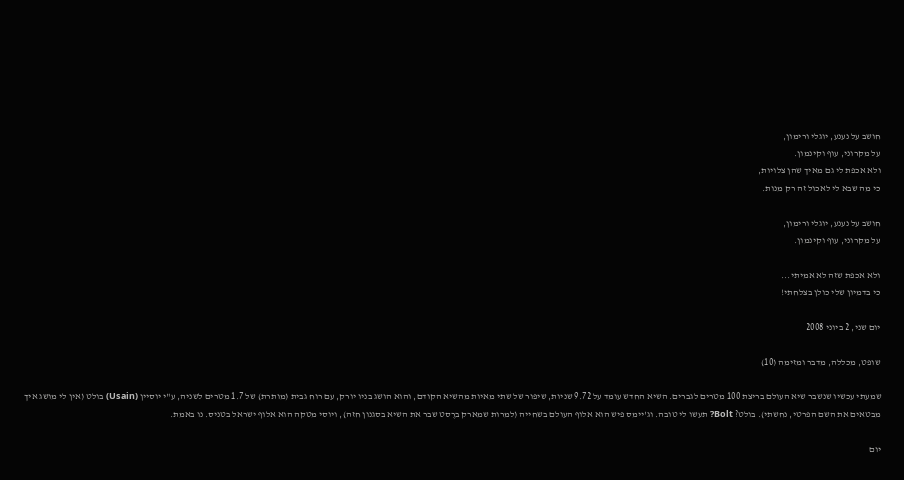חושב על נענע, יוגלי ורימון,
על מקרוני, עוף וקינמון.
ולא אכפת לי גם מאיך שהן צלויות,
כי מה שבא לי לאכול זה רק מנות.

חושב על נענע, יוגלי ורימון,
על מקרוני, עוף וקינמון.

ולא אכפת שזה לא אמיתי...
כי בדמיון שלי כולן בצלחתי!

יום שני, 2 ביוני 2008

שופט, מכללה, מדבר ומזימה (10)

שמעתי עכשיו שנשבר שיא העולם בריצת 100 מטרים לגברים. השיא החדש עומד על 9.72 שניות, שיפור של שתי מאיות מהשיא הקודם, והוא הושג בניו יורק, עם רוח גבית (מותרת) של 1.7 מטרים לשניה, ע"י יוסיין (Usain) בולט (אין לי מושג איך מבטאים את השם הפרטי, נחשתי). בולט? Bolt? תעשו לי טובה. וג'יימס פיש הוא אלוף העולם בשחייה (למרות שמארק ברֶסט שבר את השיא בסגנון חזה), ויוסי מטקה הוא אלוף ישראל בטניס. נו באמת.

יום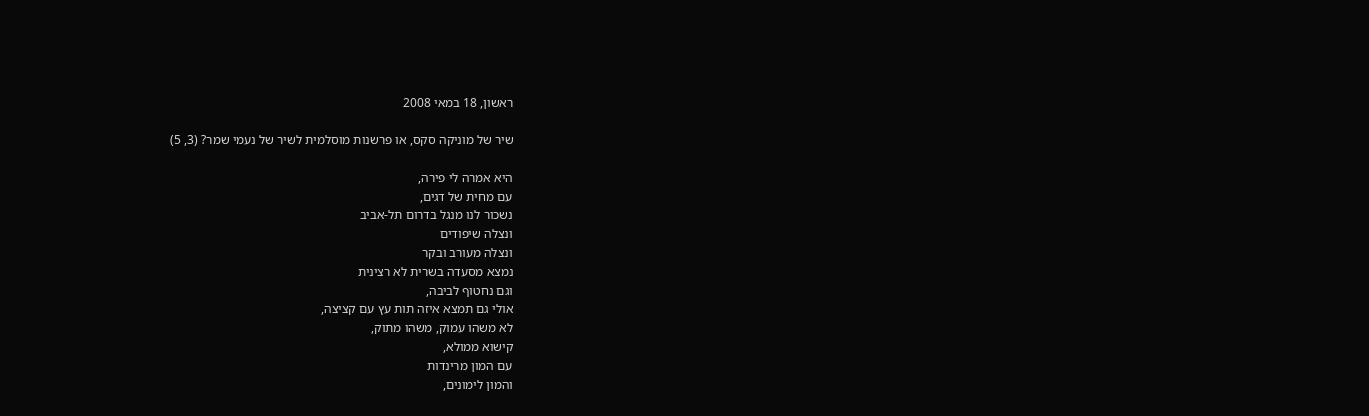ראשון, 18 במאי 2008

שיר של מוניקה סקס, או פרשנות מוסלמית לשיר של נעמי שמר? (3, 5)

היא אמרה לי פירה,
עם מחית של דגים,
נשכור לנו מנגל בדרום תל-אביב
ונצלה שיפודים
ונצלה מעורב ובקר
נמצא מסעדה בשרית לא רצינית
וגם נחטוף לביבה,
אולי גם תמצא איזה תות עץ עם קציצה,
לא משהו עמוק, משהו מתוק,
קישוא ממולא,
עם המון מרינדות
והמון לימונים,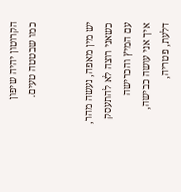הקרוטון יהיה שיפון
כמו שבטטה טעים.


יש מין מאפה, נעשה מהר,
כשאני רוצה לא להתעסק
עם המיץ והכרישה
איך אני עושה כבישה,
דלעת, פטריה,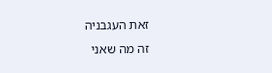זאת העגבניה
זה מה שאני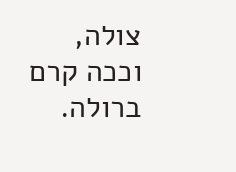צולה,
וככה קרם ברולה.